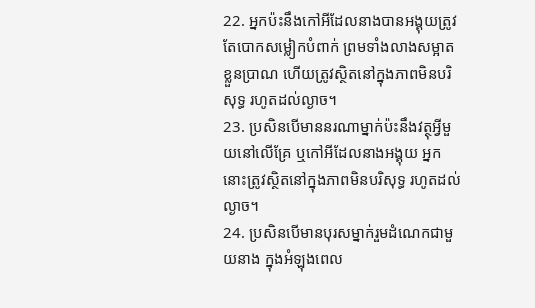22. អ្នកប៉ះនឹងកៅអីដែលនាងបានអង្គុយត្រូវតែបោកសម្លៀកបំពាក់ ព្រមទាំងលាងសម្អាតខ្លួនប្រាណ ហើយត្រូវស្ថិតនៅក្នុងភាពមិនបរិសុទ្ធ រហូតដល់ល្ងាច។
23. ប្រសិនបើមាននរណាម្នាក់ប៉ះនឹងវត្ថុអ្វីមួយនៅលើគ្រែ ឬកៅអីដែលនាងអង្គុយ អ្នកនោះត្រូវស្ថិតនៅក្នុងភាពមិនបរិសុទ្ធ រហូតដល់ល្ងាច។
24. ប្រសិនបើមានបុរសម្នាក់រួមដំណេកជាមួយនាង ក្នុងអំឡុងពេល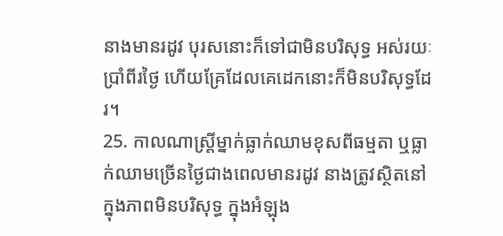នាងមានរដូវ បុរសនោះក៏ទៅជាមិនបរិសុទ្ធ អស់រយៈប្រាំពីរថ្ងៃ ហើយគ្រែដែលគេដេកនោះក៏មិនបរិសុទ្ធដែរ។
25. កាលណាស្ត្រីម្នាក់ធ្លាក់ឈាមខុសពីធម្មតា ឬធ្លាក់ឈាមច្រើនថ្ងៃជាងពេលមានរដូវ នាងត្រូវស្ថិតនៅក្នុងភាពមិនបរិសុទ្ធ ក្នុងអំឡុង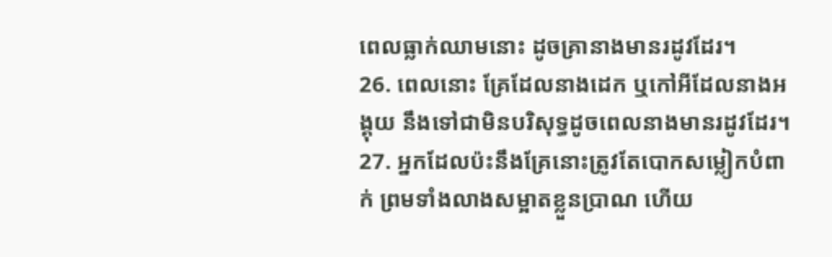ពេលធ្លាក់ឈាមនោះ ដូចគ្រានាងមានរដូវដែរ។
26. ពេលនោះ គ្រែដែលនាងដេក ឬកៅអីដែលនាងអង្គុយ នឹងទៅជាមិនបរិសុទ្ធដូចពេលនាងមានរដូវដែរ។
27. អ្នកដែលប៉ះនឹងគ្រែនោះត្រូវតែបោកសម្លៀកបំពាក់ ព្រមទាំងលាងសម្អាតខ្លួនប្រាណ ហើយ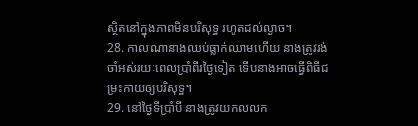ស្ថិតនៅក្នុងភាពមិនបរិសុទ្ធ រហូតដល់ល្ងាច។
28. កាលណានាងឈប់ធ្លាក់ឈាមហើយ នាងត្រូវរង់ចាំអស់រយៈពេលប្រាំពីរថ្ងៃទៀត ទើបនាងអាចធ្វើពិធីជម្រះកាយឲ្យបរិសុទ្ធ។
29. នៅថ្ងៃទីប្រាំបី នាងត្រូវយកលលក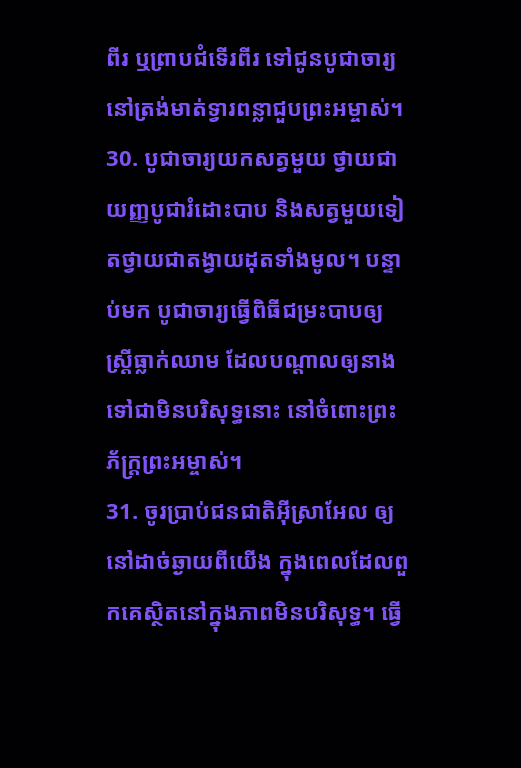ពីរ ឬព្រាបជំទើរពីរ ទៅជូនបូជាចារ្យនៅត្រង់មាត់ទ្វារពន្លាជួបព្រះអម្ចាស់។
30. បូជាចារ្យយកសត្វមួយ ថ្វាយជាយញ្ញបូជារំដោះបាប និងសត្វមួយទៀតថ្វាយជាតង្វាយដុតទាំងមូល។ បន្ទាប់មក បូជាចារ្យធ្វើពិធីជម្រះបាបឲ្យស្ត្រីធ្លាក់ឈាម ដែលបណ្ដាលឲ្យនាងទៅជាមិនបរិសុទ្ធនោះ នៅចំពោះព្រះភ័ក្ត្រព្រះអម្ចាស់។
31. ចូរប្រាប់ជនជាតិអ៊ីស្រាអែល ឲ្យនៅដាច់ឆ្ងាយពីយើង ក្នុងពេលដែលពួកគេស្ថិតនៅក្នុងភាពមិនបរិសុទ្ធ។ ធ្វើ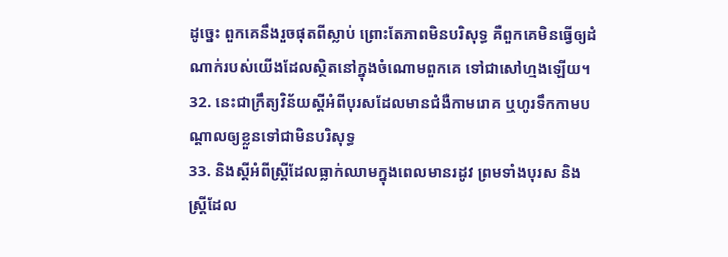ដូច្នេះ ពួកគេនឹងរួចផុតពីស្លាប់ ព្រោះតែភាពមិនបរិសុទ្ធ គឺពួកគេមិនធ្វើឲ្យដំណាក់របស់យើងដែលស្ថិតនៅក្នុងចំណោមពួកគេ ទៅជាសៅហ្មងឡើយ។
32. នេះជាក្រឹត្យវិន័យស្ដីអំពីបុរសដែលមានជំងឺកាមរោគ ឬហូរទឹកកាមបណ្ដាលឲ្យខ្លួនទៅជាមិនបរិសុទ្ធ
33. និងស្ដីអំពីស្ត្រីដែលធ្លាក់ឈាមក្នុងពេលមានរដូវ ព្រមទាំងបុរស និងស្ត្រីដែល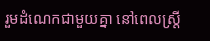រួមដំណេកជាមួយគ្នា នៅពេលស្ត្រី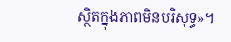ស្ថិតក្នុងភាពមិនបរិសុទ្ធ»។